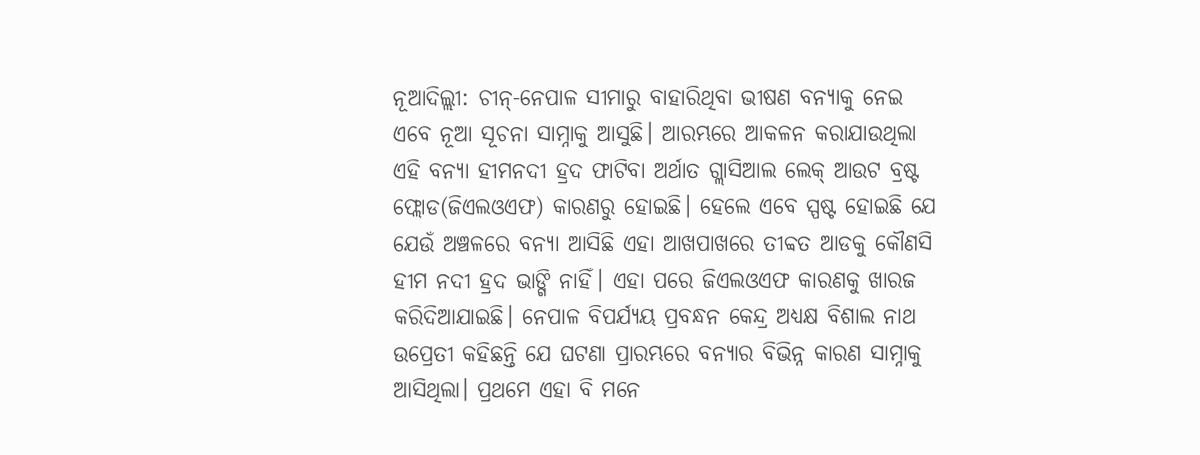ନୂଆଦିଲ୍ଲୀ: ଚୀନ୍-ନେପାଳ ସୀମାରୁ ବାହାରିଥିବା ଭୀଷଣ ବନ୍ୟାକୁ ନେଇ ଏବେ ନୂଆ ସୂଚନା ସାମ୍ନାକୁ ଆସୁଛି। ଆରମ୍ଭରେ ଆକଳନ କରାଯାଉଥିଲା ଏହି ବନ୍ୟା ହୀମନଦୀ ହ୍ରଦ ଫାଟିବା ଅର୍ଥାତ ଗ୍ଲାସିଆଲ ଲେକ୍ ଆଉଟ ବ୍ରଷ୍ଟ ଫ୍ଲୋଡ(ଜିଏଲଓଏଫ) କାରଣରୁ ହୋଇଛି। ହେଲେ ଏବେ ସ୍ପଷ୍ଟ ହୋଇଛି ଯେ ଯେଉଁ ଅଞ୍ଚଳରେ ବନ୍ୟା ଆସିଛି ଏହା ଆଖପାଖରେ ତୀବ୍ବତ ଆଡକୁ କୌଣସି ହୀମ ନଦୀ ହ୍ରଦ ଭାଙ୍ଗି ନାହିଁ। ଏହା ପରେ ଜିଏଲଓଏଫ କାରଣକୁ ଖାରଜ କରିଦିଆଯାଇଛି। ନେପାଳ ବିପର୍ଯ୍ୟୟ ପ୍ରବନ୍ଧନ କେନ୍ଦ୍ର ଅଧ୍ୟକ୍ଷ ବିଶାଲ ନାଥ ଉପ୍ରେତୀ କହିଛନ୍ତି ଯେ ଘଟଣା ପ୍ରାରମ୍ଭରେ ବନ୍ୟାର ବିଭିନ୍ନ କାରଣ ସାମ୍ନାକୁ ଆସିଥିଲା। ପ୍ରଥମେ ଏହା ବି ମନେ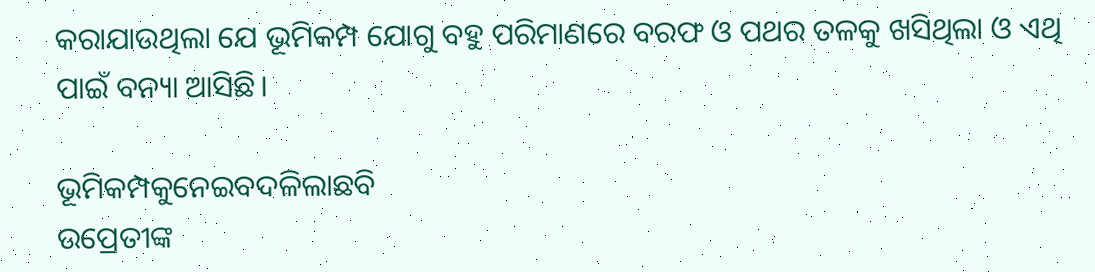କରାଯାଉଥିଲା ଯେ ଭୂମିକମ୍ପ ଯୋଗୁ ବହୁ ପରିମାଣରେ ବରଫ ଓ ପଥର ତଳକୁ ଖସିଥିଲା ଓ ଏଥି ପାଇଁ ବନ୍ୟା ଆସିଛି।

ଭୂମିକମ୍ପକୁନେଇବଦଳିଲାଛବି
ଉପ୍ରେତୀଙ୍କ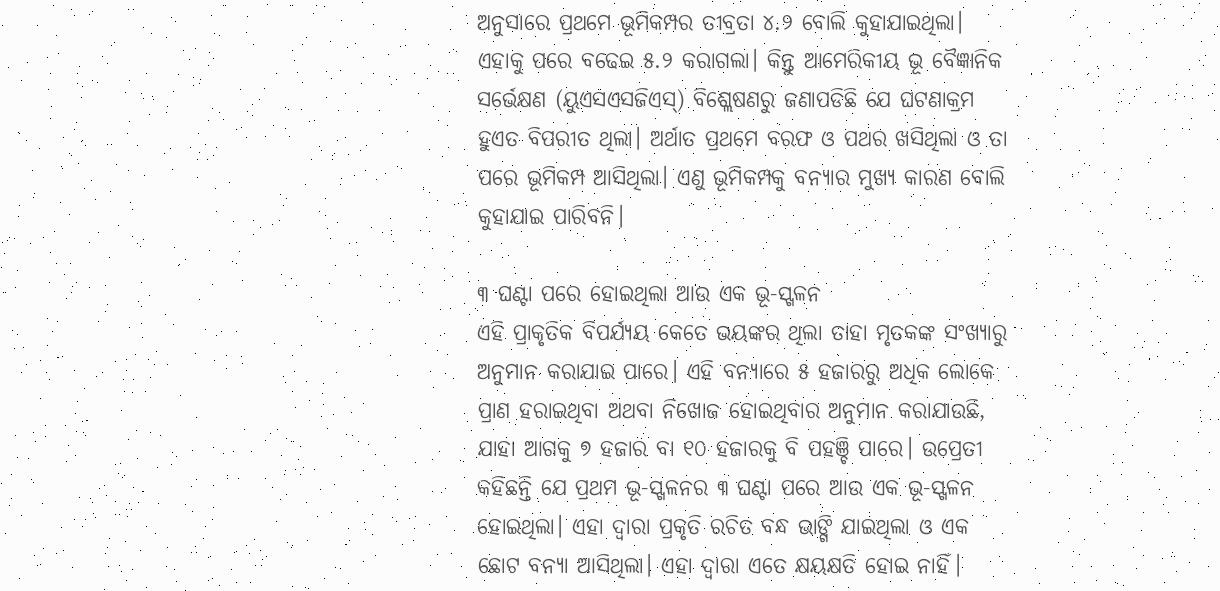ଅନୁସାରେ ପ୍ରଥମେ ଭୂମିକମ୍ପର ତୀବ୍ରତା ୪.୨ ବୋଲି କୁହାଯାଇଥିଲା। ଏହାକୁ ପରେ ବଢେଇ ୫.୨ କରାଗଲା। କିନ୍ତୁ ଆମେରିକୀୟ ଭୂ ବୈଜ୍ଞାନିକ ସର୍ଭେକ୍ଷଣ (ୟୁଏସଏସଜିଏସ୍) ବିଶ୍ଲେଷଣରୁ ଜଣାପଡିଛି ଯେ ଘଟଣାକ୍ରମ ହୁଏତ ବିପରୀତ ଥିଲା। ଅର୍ଥାତ ପ୍ରଥମେ ବରଫ ଓ ପଥର ଖସିଥିଲା ଓ ତା ପରେ ଭୂମିକମ୍ପ ଆସିଥିଲା। ଏଣୁ ଭୂମିକମ୍ପକୁ ବନ୍ୟାର ମୁଖ୍ୟ କାରଣ ବୋଲି କୁହାଯାଇ ପାରିବନି।

୩ ଘଣ୍ଟା ପରେ ହୋଇଥିଲା ଆଉ ଏକ ଭୂ-ସ୍ଖଳନ
ଏହି ପ୍ରାକୃତିକ ବିପର୍ଯ୍ୟୟ କେତେ ଭୟଙ୍କର ଥିଲା ତାହା ମୃତକଙ୍କ ସଂଖ୍ୟାରୁ ଅନୁମାନ କରାଯାଇ ପାରେ। ଏହି ବନ୍ୟାରେ ୫ ହଜାରରୁ ଅଧିକ ଲୋକେ ପ୍ରାଣ ହରାଇଥିବା ଅଥବା ନିଖୋଜ ହୋଇଥିବାର ଅନୁମାନ କରାଯାଉଛି, ଯାହା ଆଗକୁ ୭ ହଜାର ବା ୧୦ ହଜାରକୁ ବି ପହଞ୍ଚି ପାରେ। ଉପ୍ରେତୀ କହିଛନ୍ତି ଯେ ପ୍ରଥମ ଭୂ-ସ୍ଖଳନର ୩ ଘଣ୍ଟା ପରେ ଆଉ ଏକ ଭୂ-ସ୍ଖଳନ ହୋଇଥିଲା। ଏହା ଦ୍ୱାରା ପ୍ରକୃତି ରଚିତ ବନ୍ଧ ଭାଙ୍ଗି ଯାଇଥିଲା ଓ ଏକ ଛୋଟ ବନ୍ୟା ଆସିଥିଲା। ଏହା ଦ୍ୱାରା ଏତେ କ୍ଷୟକ୍ଷତି ହୋଇ ନାହିଁ।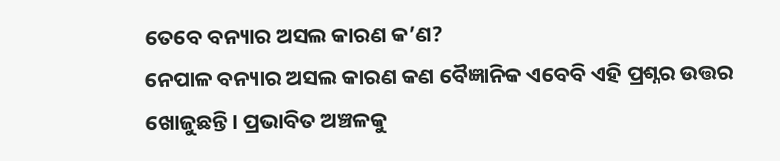ତେବେ ବନ୍ୟାର ଅସଲ କାରଣ କ’ଣ?
ନେପାଳ ବନ୍ୟାର ଅସଲ କାରଣ କଣ ବୈଜ୍ଞାନିକ ଏବେବି ଏହି ପ୍ରଶ୍ନର ଉତ୍ତର ଖୋଜୁଛନ୍ତି। ପ୍ରଭାବିତ ଅଞ୍ଚଳକୁ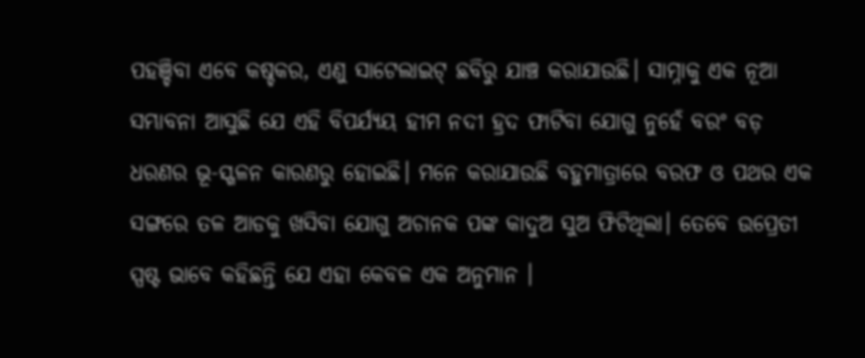ପହଞ୍ଚିବା ଏବେ କଷ୍ଚକର, ଏଣୁ ସାଟେଲାଇଟ୍ ଛବିରୁ ଯାଞ୍ଚ କରାଯାଉଛି। ସାମ୍ନାକୁ ଏକ ନୂଆ ସମ୍ଭାବନା ଆସୁଛି ଯେ ଏହି ବିପର୍ଯ୍ୟୟ ହୀମ ନଦୀ ହ୍ରଦ ଫାଟିବା ଯୋଗୁ ନୁହେଁ ବରଂ ବଡ଼ ଧରଣର ଭୂ-ସ୍ଖଳନ କାରଣରୁ ହୋଇଛି। ମନେ କରାଯାଉଛି ବହୁମାତ୍ରାରେ ବରଫ ଓ ପଥର ଏକ ସଙ୍ଗରେ ତଳ ଆଡକୁ ଖସିବା ଯୋଗୁ ଅଚାନକ ପଙ୍କ କାଦୁଅ ସୁଅ ଫିଟିଥିଲା। ତେବେ ଉପ୍ରେତୀ ସ୍ପଷ୍ଟ ଭାବେ କହିଛନ୍ତି ଯେ ଏହା କେବଳ ଏକ ଅନୁମାନ ।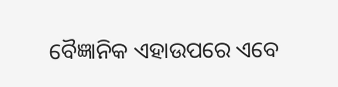ବୈଜ୍ଞାନିକ ଏହାଉପରେ ଏବେ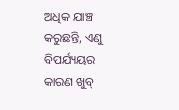ଅଧିକ ଯାଞ୍ଚ କରୁଛନ୍ତି, ଏଣୁ ବିପର୍ଯ୍ୟୟର କାରଣ ଖୁବ୍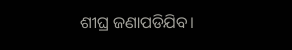ଶୀଘ୍ର ଜଣାପଡିଯିବ।